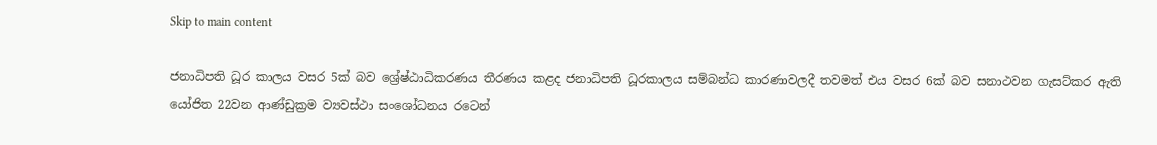Skip to main content

ජනාධිපති ධූර කාලය වසර 5ක් බව ශ්‍රේෂ්ඨාධිකරණය තීරණය කළද ජනාධිපති ධූරකාලය සම්බන්ධ කාරණාවලදී තවමත් එය වසර 6ක් බව සනාථවන ගැසට්කර ඇති යෝජිත 22වන ආණ්ඩුක්‍රම ව්‍යවස්ථා සංශෝධනය රටෙන්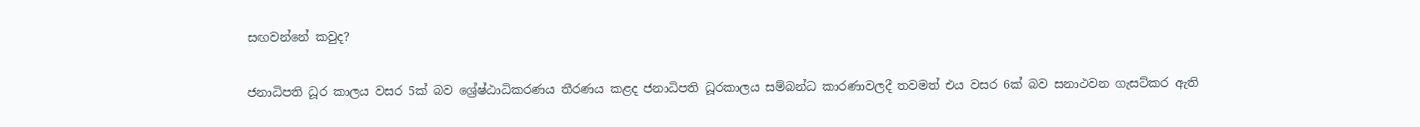සඟවන්නේ කවුද?

ජනාධිපති ධූර කාලය වසර 5ක් බව ශ්‍රේෂ්ඨාධිකරණය තීරණය කළද ජනාධිපති ධූරකාලය සම්බන්ධ කාරණාවලදී තවමත් එය වසර 6ක් බව සනාථවන ගැසට්කර ඇති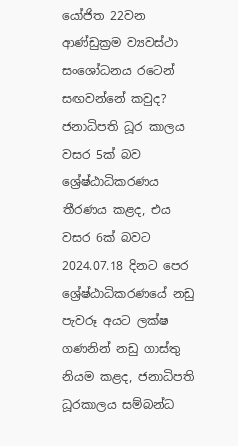යෝජිත 22වන ආණ්ඩුක්‍රම ව්‍යවස්ථා සංශෝධනය රටෙන් සඟවන්නේ කවුද?
ජනාධිපති ධූර කාලය වසර 5ක් බව ශ්‍රේෂ්ඨාධිකරණය තීරණය කළද, එය වසර 6ක් බවට 2024.07.18 දිනට පෙර ශ්‍රේෂ්ඨාධිකරණයේ නඩු පැවරූ අයට ලක්ෂ ගණනින් නඩු ගාස්තු නියම කළද, ජනාධිපති ධූරකාලය සම්බන්ධ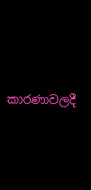කාරණාවලදී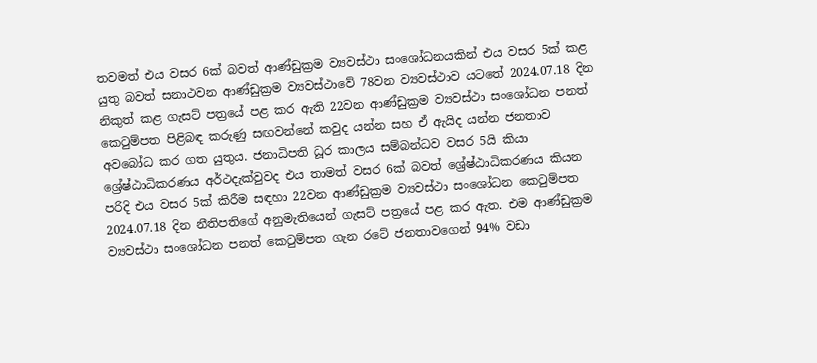තවමත් එය වසර 6ක් බවත් ආණ්ඩුක්‍රම ව්‍යවස්ථා සංශෝධනයකින් එය වසර 5ක් කළ යුතු බවත් සනාථවන ආණ්ඩුක්‍රම ව්‍යවස්ථාවේ 78වන ව්‍යවස්ථාව යටතේ 2024.07.18 දින නිකුත් කළ ගැසට් පත්‍රයේ පළ කර ඇති 22වන ආණ්ඩුක්‍රම ව්‍යවස්ථා සංශෝධන පනත් කෙටුම්පත පිළිබඳ කරුණු සඟවන්නේ කවුද යන්න සහ ඒ ඇයිද යන්න ජනතාව අවබෝධ කර ගත යුතුය. ජනාධිපති ධූර කාලය සම්බන්ධව වසර 5යි කියා ශ්‍රේෂ්ඨාධිකරණය අර්ථදැක්වුවද එය තාමත් වසර 6ක් බවත් ශ්‍රේෂ්ඨාධිකරණය කියන පරිදි එය වසර 5ක් කිරීම ස‍ඳහා 22වන ආණ්ඩුක්‍රම ව්‍යවස්ථා සංශෝධන කෙටුම්පත 2024.07.18 දින නීතිපතිගේ අනුමැතියෙන් ගැසට් පත්‍රයේ පළ කර ඇත. එම ආණ්ඩුක්‍රම ව්‍යවස්ථා සංශෝධන පනත් කෙටුම්පත ගැන රටේ ජනතාවගෙන් 94% වඩා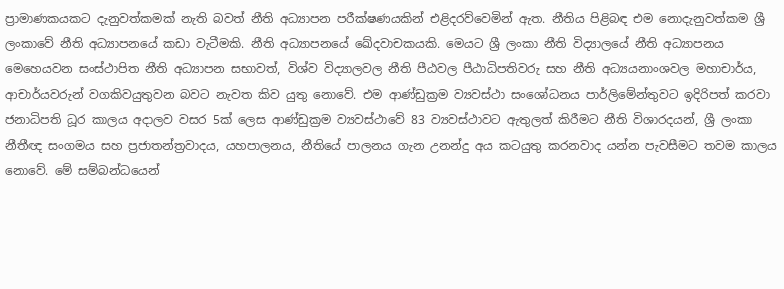ප්‍රාමාණකයකට දැනුවත්කමක් නැති බවත් නීති අධ්‍යාපන පරීක්ෂණයකින් එළිදරව්වෙමින් ඇත. නීතිය පිළිබඳ එම නොදැනුවත්කම ශ්‍රී ලංකාවේ නීති අධ්‍යාපනයේ කඩා වැටීමකි. නීති අධ්‍යාපනයේ ඛේදවාචකයකි. මෙයට ශ්‍රී ලංකා නීති විද්‍යාලයේ නීති අධ්‍යාපනය මෙහෙයවන සංස්ථාපිත නීති අධ්‍යාපන සභාවත්, විශ්ව විද්‍යාලවල නීති පීඨවල පීඨාධිපතිවරු සහ නීති අධ්‍යයනාංශවල මහාචාර්ය, ආචාර්යවරුන් වගකිවයුතුවන බවට නැවත කිව යුතු නොවේ. එම ආණ්ඩුක්‍රම ව්‍යවස්ථා සංශෝධනය පාර්ලිමේන්තුවට ඉදිරිපත් කරවා ජනාධිපති ධූර කාලය අදාලව වසර 5ක් ලෙස ආණ්ඩුක්‍රම ව්‍යවස්ථාවේ 83 ව්‍යවස්ථාවට ඇතුලත් කිරීමට නීති විශාරදයන්, ශ්‍රී ලංකා නීතීඥ සංගමය සහ ප්‍රජාතන්ත්‍රවාදය, යහපාලනය, නීතියේ පාලනය ගැන උනන්දු අය කටයුතු කරනවාද යන්න පැවසීමට තවම කාලය නොවේ. මේ සම්බන්ධයෙන්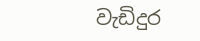වැඩිදුර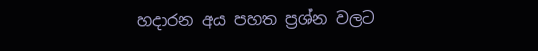හදාරන අය පහත ප්‍රශ්න වලට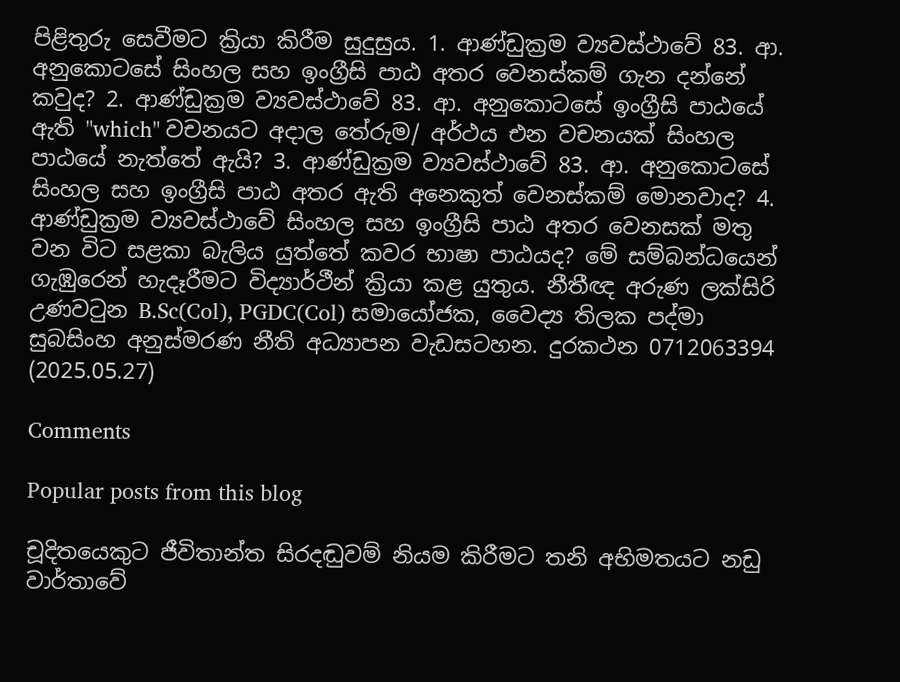පිළිතුරු සෙවීමට ක්‍රියා කිරීම සුදුසුය. 1. ආණ්ඩුක්‍රම ව්‍යවස්ථාවේ 83. ආ. අනුකොටසේ සිංහල සහ ඉංග්‍රීසි පාඨ අතර වෙනස්කම් ගැන දන්නේ කවුද? 2. ආණ්ඩුක්‍රම ව්‍යවස්ථාවේ 83. ආ. අනුකොටසේ ඉංග්‍රීසි පාඨයේ ඇති "which" වචනයට අදාල තේරුම/ අර්ථය එන වචනයක් සිංහල පාඨයේ නැත්තේ ඇයි? 3. ආණ්ඩුක්‍රම ව්‍යවස්ථාවේ 83. ආ. අනුකොටසේ සිංහල සහ ඉංග්‍රීසි පාඨ අතර ඇති අනෙකුත් වෙනස්කම් මොනවාද? 4. ආණ්ඩුක්‍රම ව්‍යවස්ථාවේ සිංහල සහ ඉංග්‍රීසි පාඨ අතර වෙනසක් මතු වන විට සළකා බැලිය යුත්තේ කවර භාෂා පාඨයද? මේ සම්බන්ධයෙන් ගැඹුරෙන් හැදෑරීමට විද්‍යාර්ථීන් ක්‍රියා කළ යුතුය. නීතීඥ අරුණ ලක්සිරි උණවටුන B.Sc(Col), PGDC(Col) සමායෝජක, වෛද්‍ය තිලක පද්මා සුබසිංහ අනුස්මරණ නීති අධ්‍යාපන වැඩසටහන. දුරකථන 0712063394 (2025.05.27)

Comments

Popular posts from this blog

චූදිතයෙකුට ජීවිතාන්ත සිරදඬුවම් නියම කිරීමට තනි අභිමතයට නඩු වාර්තාවේ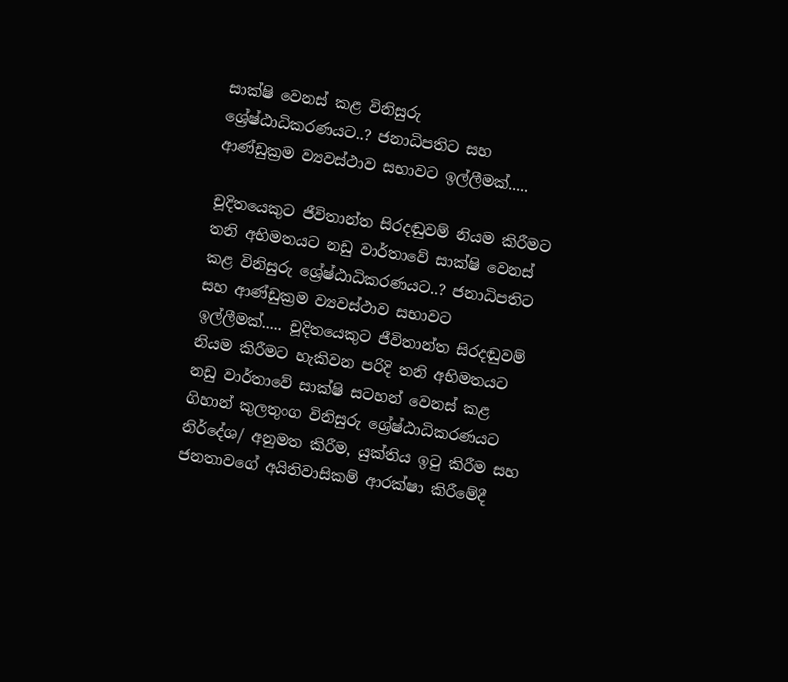සාක්ෂි වෙනස් කළ විනිසුරු ශ්‍රේෂ්ඨාධිකරණයට..? ජනාධිපතිට සහ ආණ්ඩුක්‍රම ව්‍යවස්ථාව සභාවට ඉල්ලීමක්.....

චූදිතයෙකුට ජීවිතාන්ත සිරදඬුවම් නියම කිරීමට තනි අභිමතයට නඩු වාර්තාවේ සාක්ෂි වෙනස් කළ විනිසුරු ශ්‍රේෂ්ඨාධිකරණයට..? ජනාධිපතිට සහ ආණ්ඩුක්‍රම ව්‍යවස්ථාව සභාවට ඉල්ලීමක්..... චූදිතයෙකුට ජීවිතාන්ත සිරදඬුවම් නියම කිරීමට හැකිවන පරිදි තනි අභිමතයට නඩු වාර්තාවේ සාක්ෂි සටහන් වෙනස් කළ ගිහාන් කුලතුංග විනිසුරු ශ්‍රේෂ්ඨාධිකරණයට නිර්දේශ/ අනුමත කිරීම, යුක්තිය ඉටු කිරීම සහ ජනතාවගේ අයිතිවාසිකම් ආරක්ෂා කිරීමේදී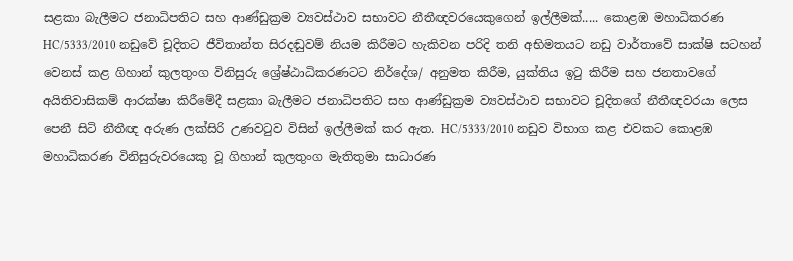සළකා බැලීමට ජනාධිපතිට සහ ආණ්ඩුක්‍රම ව්‍යවස්ථාව සභාවට නීතීඥවරයෙකුගෙන් ඉල්ලීමක්..... කොළඹ මහාධිකරණ HC/5333/2010 නඩුවේ චූදිතට ජීවිතාන්ත සිරදඬුවම් නියම කිරීමට හැකිවන පරිදි තනි අභිමතයට නඩු වාර්තාවේ සාක්ෂි සටහන් වෙනස් කළ ගිහාන් කුලතුංග විනිසුරු ශ්‍රේෂ්ඨාධිකරණටට නිර්දේශ/ අනුමත කිරීම, යුක්තිය ඉටු කිරීම සහ ජනතාවගේ අයිතිවාසිකම් ආරක්ෂා කිරීමේදී සළකා බැලීමට ජනාධිපතිට සහ ආණ්ඩුක්‍රම ව්‍යවස්ථාව සභාවට චූදිතගේ නීතීඥවරයා ලෙස පෙනී සිටි නීතීඥ අරුණ ලක්සිරි උණවටුව විසින් ඉල්ලීමක් කර ඇත. HC/5333/2010 නඩුව විභාග කළ එවකට කොළඹ මහාධිකරණ විනිසුරුවරයෙකු වූ ගිහාන් කුලතුංග මැතිතුමා සාධාරණ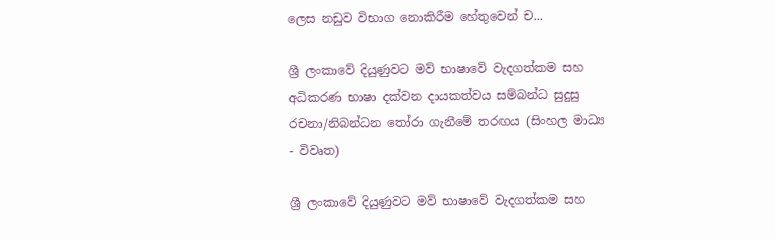ලෙස නඩුව විභාග නොකිරීම හේතුවෙන් ච...

ශ්‍රී ලංකාවේ දියුණුවට මව් භාෂාවේ වැදගත්කම සහ අධිකරණ භාෂා දක්වන දායකත්වය සම්බන්ධ සුදුසු රචනා/නිබන්ධන තෝරා ගැනීමේ තරඟය (සිංහල මාධ්‍ය - විවෘත)

ශ්‍රී ලංකාවේ දියුණුවට මව් භාෂාවේ වැදගත්කම සහ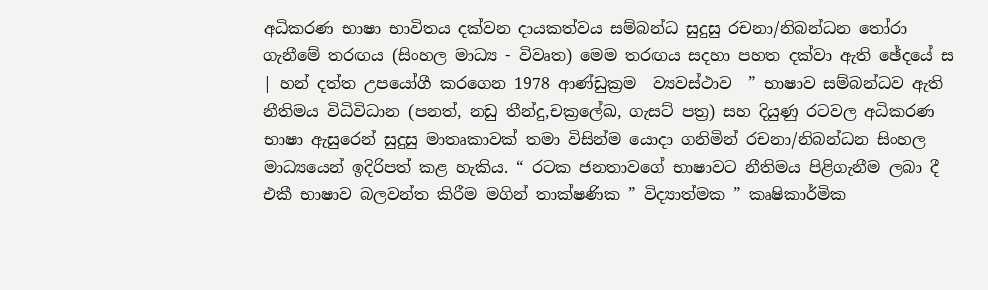අධිකරණ භාෂා භාවිතය දක්වන දායකත්වය සම්බන්ධ සුදුසු රචනා/නිබන්ධන තෝරා ගැනීමේ තරඟය (සිංහල මාධ්‍ය - විවෘත) මෙම තරඟය සදහා පහත දක්වා ඇති ඡේදයේ ස | හන් දත්ත උපයෝගී කරගෙන 1978 ආණ්ඩුක්‍රම  ව්‍යවස්ථාව  ” භාෂාව සම්බන්ධව ඇති නීතිමය විධිවිධාන (පනත්, නඩු තීන්දු,චක්‍රලේඛ, ගැසට් පත්‍ර) සහ දියුණු රටවල අධිකරණ භාෂා ඇසුරෙන් සුදුසු මාතෘකාවක් තමා විසින්ම යොදා ගනිමින් රචනා/නිබන්ධන සිංහල මාධ්‍යයෙන් ඉදිරිපත් කළ හැකිය. “ රටක ජනතාවගේ භාෂාවට නීතිමය පිළිගැනීම ලබා දී එකී භාෂාව බලවන්ත කිරීම මගින් තාක්ෂණික ” විද්‍යාත්මක ” කෘෂිකාර්මික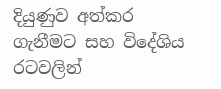දියුණුව අත්කර ගැනීමට සහ විදේශිය රටවලින්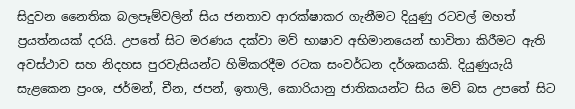සිදුවන නෛතික බලපෑම්වලින් සිය ජනතාව ආරක්ෂාකර ගැනීමට දියුණු රටවල් මහත් ප්‍රයත්නයක් දරයි. උපතේ සිට මරණය දක්වා මව් භාෂාව අභිමානයෙන් භාවිතා කිරීමට ඇති අවස්ථාව සහ නිදහස පුරවැසියන්ට හිමිකරදීම රටක සංවර්ධන දර්ශකයකි. දියුණුයැයි සැළකෙන ප්‍රංශ, ජර්මන්, චීන, ජපන්, ඉතාලි, කොරියානු ජාතිකයන්ට සිය මව් බස උපතේ සිට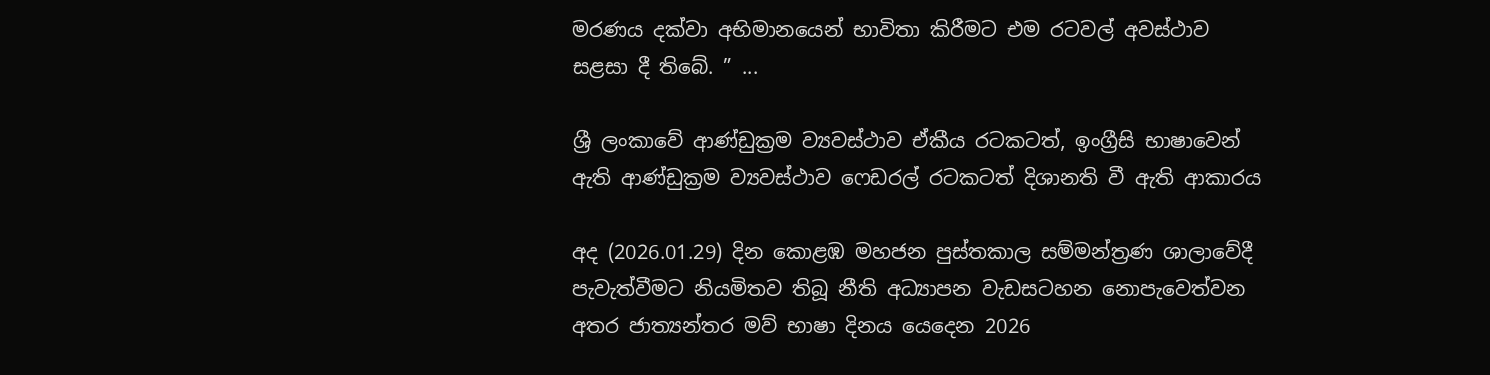මරණය දක්වා අභිමානයෙන් භාවිතා කිරීමට එම රටවල් අවස්ථාව සළසා දී තිබේ. ” ...

ශ්‍රී ලංකාවේ ආණ්ඩුක්‍රම ව්‍යවස්ථාව ඒකීය රටකටත්, ඉංග්‍රීසි භාෂාවෙන් ඇති ආණ්ඩුක්‍රම ව්‍යවස්ථාව ෆෙඩරල් රටකටත් දිශානති වී ඇති ආකාරය

අද (2026.01.29) දින කොළඹ මහජන පුස්තකාල සම්මන්ත්‍රණ ශාලාවේදී පැවැත්වීමට නියමිතව තිබූ නීති අධ්‍යාපන වැඩසටහන නොපැවෙත්වන අතර ජාත්‍යන්තර මව් භාෂා දිනය යෙදෙන 2026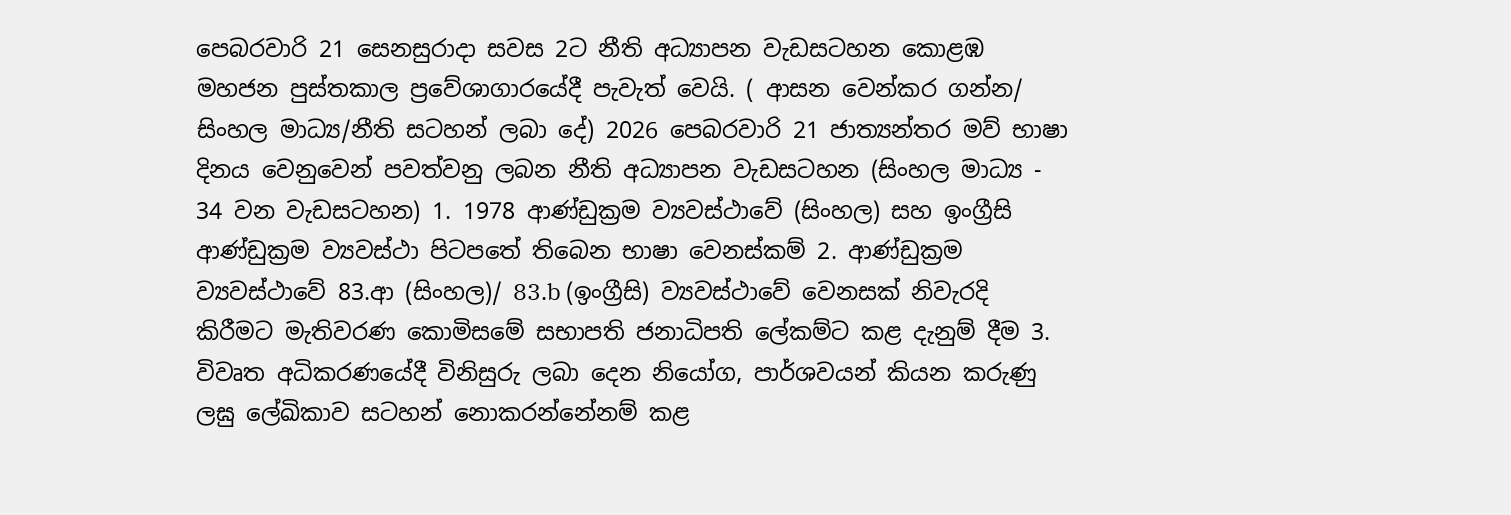පෙබරවාරි 21 සෙනසුරාදා සවස 2ට නීති අධ්‍යාපන වැඩසටහන කොළඹ මහජන පුස්තකාල ප්‍රවේශාගාරයේදී පැවැත් වෙයි. ( ආසන වෙන්කර ගන්න/ සිංහල මාධ්‍ය/නීති සටහන් ලබා දේ) 2026 පෙබරවාරි 21 ජාත්‍යන්තර මව් භාෂා දිනය වෙනුවෙන් පවත්වනු ලබන නීති අධ්‍යාපන වැඩසටහන (සිංහල මාධ්‍ය - 34 වන වැඩසටහන) 1. 1978 ආණ්ඩුක්‍රම ව්‍යවස්ථාවේ (සිංහල) සහ ඉංග්‍රීසි ආණ්ඩුක්‍රම ව්‍යවස්ථා පිටපතේ තිබෙන භාෂා වෙනස්කම් 2. ආණ්ඩුක්‍රම ව්‍යවස්ථාවේ 83.ආ (සිංහල)/ 83.b (ඉංග්‍රීසි) ව්‍යවස්ථාවේ වෙනසක් නිවැරදි කිරීමට මැතිවරණ කොමිසමේ සභාපති ජනාධිපති ලේකම්ට කළ දැනුම් දීම 3. විවෘත අධිකරණයේදී විනිසුරු ලබා දෙන නියෝග, පාර්ශවයන් කියන කරුණු ලඝු ලේඛිකාව සටහන් නොකරන්නේනම් කළ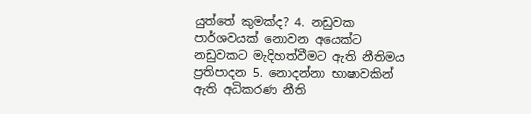යුත්තේ කුමක්ද? 4. නඩුවක පාර්ශවයක් නොවන අයෙක්ට නඩුවකට මැදිහත්වීමට ඇති නීතිමය ප්‍රතිපාදන 5. නොදන්නා භාෂාවකින් ඇති අධිකරණ නීති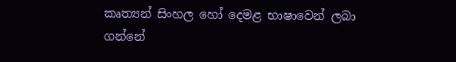කෘත්‍යන් සිංහල හෝ දෙමළ භාෂාවෙන් ලබා ගන්නේ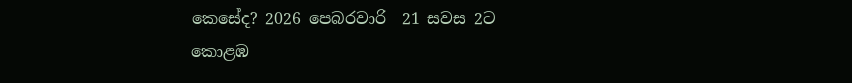කෙසේද? 2026 පෙබරවාරි  21 සවස 2ට කොළඹ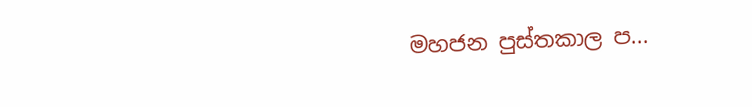මහජන පුස්තකාල ප...